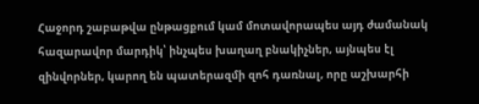Հաջորդ շաբաթվա ընթացքում կամ մոտավորապես այդ ժամանակ հազարավոր մարդիկ՝ ինչպես խաղաղ բնակիչներ, այնպես էլ զինվորներ, կարող են պատերազմի զոհ դառնալ, որը աշխարհի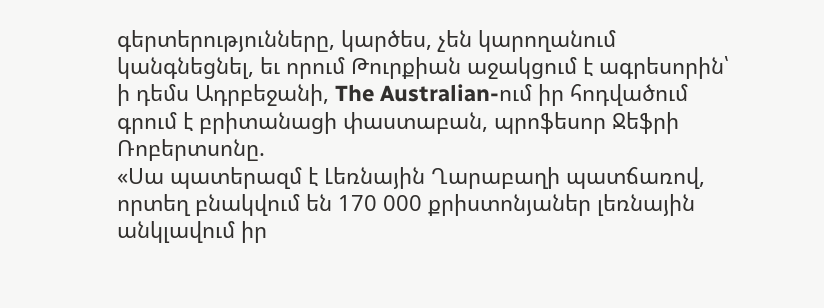գերտերությունները, կարծես, չեն կարողանում կանգնեցնել, եւ որում Թուրքիան աջակցում է ագրեսորին՝ ի դեմս Ադրբեջանի, The Australian-ում իր հոդվածում գրում է բրիտանացի փաստաբան, պրոֆեսոր Ջեֆրի Ռոբերտսոնը.
«Սա պատերազմ է Լեռնային Ղարաբաղի պատճառով, որտեղ բնակվում են 170 000 քրիստոնյաներ լեռնային անկլավում իր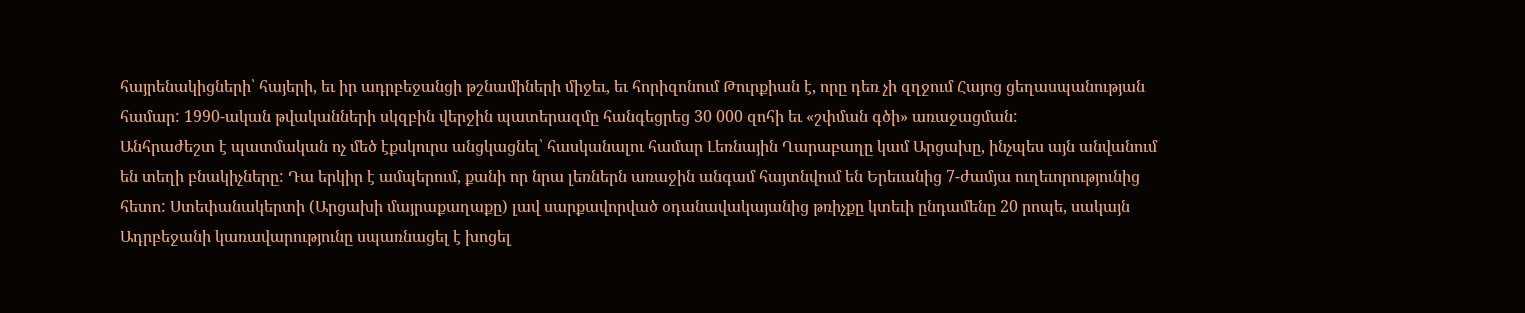հայրենակիցների՝ հայերի, եւ իր ադրբեջանցի թշնամիների միջեւ, եւ հորիզոնում Թուրքիան է, որը դեռ չի զղջում Հայոց ցեղասպանության համար: 1990-ական թվականների սկզբին վերջին պատերազմը հանգեցրեց 30 000 զոհի եւ «շփման գծի» առաջացման:
Անհրաժեշտ է պատմական ոչ մեծ էքսկուրս անցկացնել՝ հասկանալու համար Լեռնային Ղարաբաղը կամ Արցախը, ինչպես այն անվանում են տեղի բնակիչները: Դա երկիր է ամպերում, քանի որ նրա լեռներն առաջին անգամ հայտնվում են Երեւանից 7-ժամյա ուղեւորությունից հետո: Ստեփանակերտի (Արցախի մայրաքաղաքը) լավ սարքավորված օդանավակայանից թռիչքը կտեւի ընդամենը 20 րոպե, սակայն Ադրբեջանի կառավարությունը սպառնացել է խոցել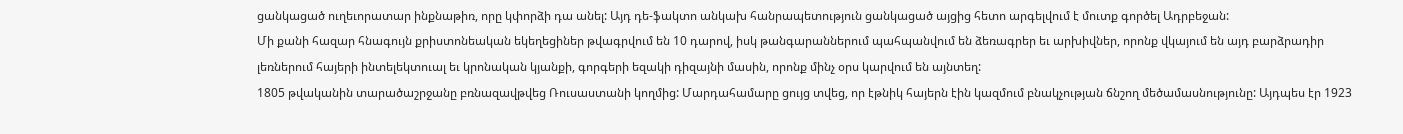ցանկացած ուղեւորատար ինքնաթիռ, որը կփորձի դա անել: Այդ դե-ֆակտո անկախ հանրապետություն ցանկացած այցից հետո արգելվում է մուտք գործել Ադրբեջան:
Մի քանի հազար հնագույն քրիստոնեական եկեղեցիներ թվագրվում են 10 դարով, իսկ թանգարաններում պահպանվում են ձեռագրեր եւ արխիվներ, որոնք վկայում են այդ բարձրադիր լեռներում հայերի ինտելեկտուալ եւ կրոնական կյանքի, գորգերի եզակի դիզայնի մասին, որոնք մինչ օրս կարվում են այնտեղ:
1805 թվականին տարածաշրջանը բռնազավթվեց Ռուսաստանի կողմից: Մարդահամարը ցույց տվեց, որ էթնիկ հայերն էին կազմում բնակչության ճնշող մեծամասնությունը: Այդպես էր 1923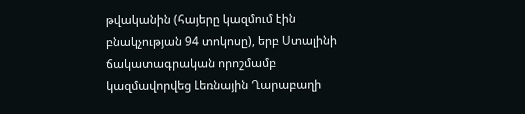թվականին (հայերը կազմում էին բնակչության 94 տոկոսը), երբ Ստալինի ճակատագրական որոշմամբ կազմավորվեց Լեռնային Ղարաբաղի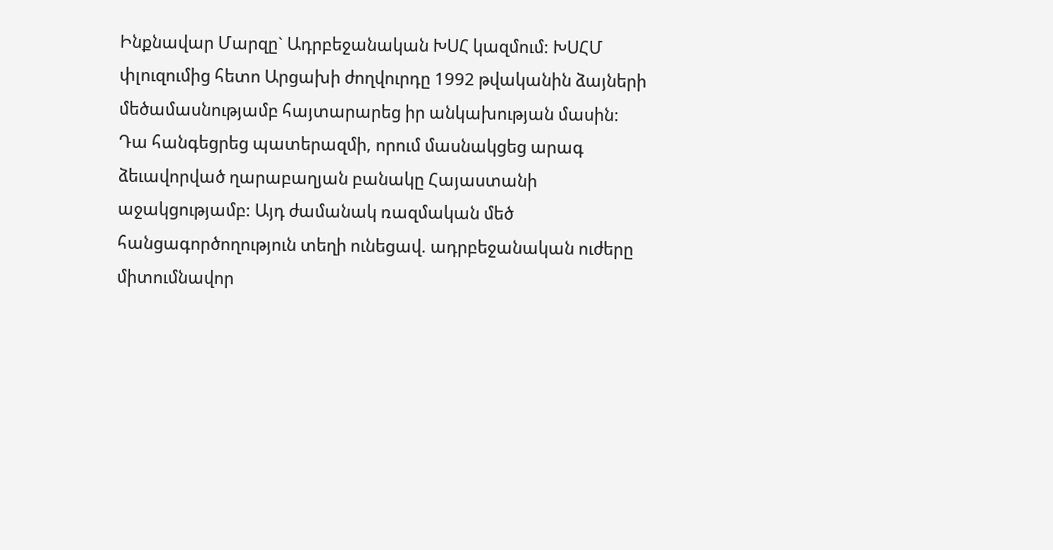Ինքնավար Մարզը` Ադրբեջանական ԽՍՀ կազմում: ԽՍՀՄ փլուզումից հետո Արցախի ժողվուրդը 1992 թվականին ձայների մեծամասնությամբ հայտարարեց իր անկախության մասին:
Դա հանգեցրեց պատերազմի, որում մասնակցեց արագ ձեւավորված ղարաբաղյան բանակը Հայաստանի աջակցությամբ: Այդ ժամանակ ռազմական մեծ հանցագործողություն տեղի ունեցավ. ադրբեջանական ուժերը միտումնավոր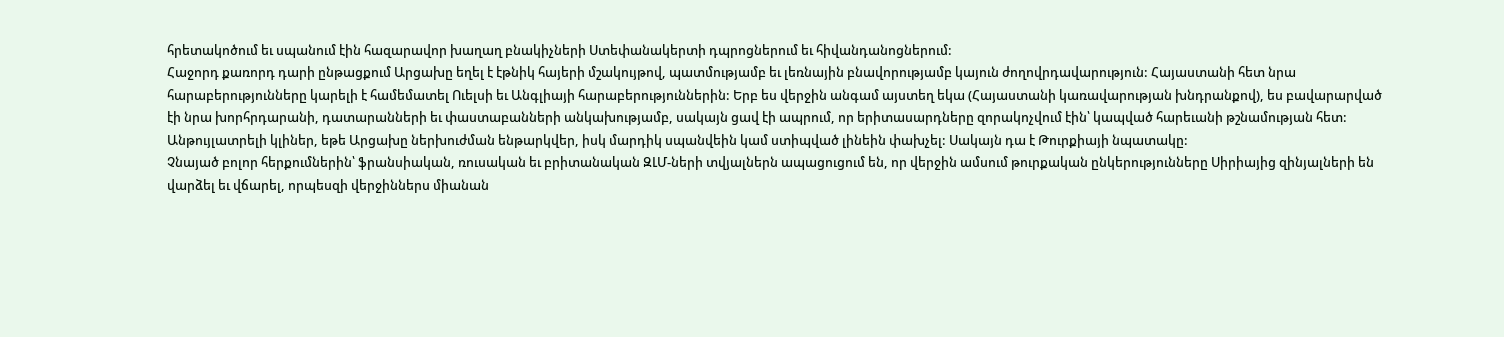հրետակոծում եւ սպանում էին հազարավոր խաղաղ բնակիչների Ստեփանակերտի դպրոցներում եւ հիվանդանոցներում:
Հաջորդ քառորդ դարի ընթացքում Արցախը եղել է էթնիկ հայերի մշակույթով, պատմությամբ եւ լեռնային բնավորությամբ կայուն ժողովրդավարություն: Հայաստանի հետ նրա հարաբերությունները կարելի է համեմատել Ուելսի եւ Անգլիայի հարաբերություններին: Երբ ես վերջին անգամ այստեղ եկա (Հայաստանի կառավարության խնդրանքով), ես բավարարված էի նրա խորհրդարանի, դատարանների եւ փաստաբանների անկախությամբ, սակայն ցավ էի ապրում, որ երիտասարդները զորակոչվում էին՝ կապված հարեւանի թշնամության հետ:
Անթույլատրելի կլիներ, եթե Արցախը ներխուժման ենթարկվեր, իսկ մարդիկ սպանվեին կամ ստիպված լինեին փախչել: Սակայն դա է Թուրքիայի նպատակը:
Չնայած բոլոր հերքումներին՝ ֆրանսիական, ռուսական եւ բրիտանական ԶԼՄ-ների տվյալներն ապացուցում են, որ վերջին ամսում թուրքական ընկերությունները Սիրիայից զինյալների են վարձել եւ վճարել, որպեսզի վերջիններս միանան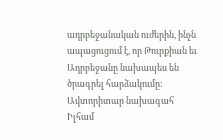ադրբեջանական ուժերին, ինչն ապացուցում է, որ Թուրքիան եւ Ադրբեջանը նախապես են ծրագրել հարձակումը:
Ավտորիտար նախագահ Իլհամ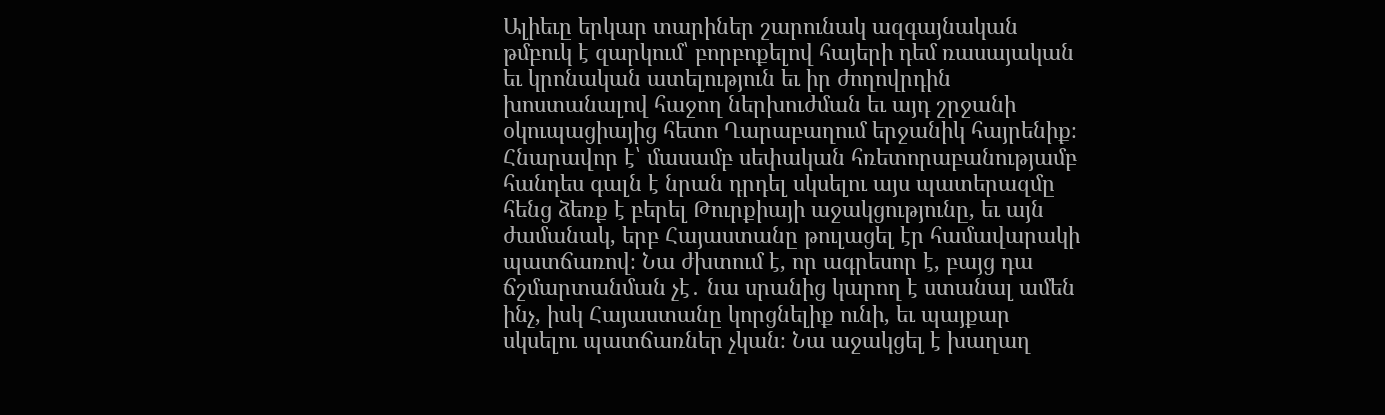Ալիեւը երկար տարիներ շարունակ ազգայնական թմբուկ է զարկում՝ բորբոքելով հայերի դեմ ռասայական եւ կրոնական ատելություն եւ իր ժողովրդին խոստանալով հաջող ներխուժման եւ այդ շրջանի օկուպացիայից հետո Ղարաբաղում երջանիկ հայրենիք։
Հնարավոր է՝ մասամբ սեփական հռետորաբանությամբ հանդես գալն է նրան դրդել սկսելու այս պատերազմը հենց ձեռք է բերել Թուրքիայի աջակցությունը, եւ այն ժամանակ, երբ Հայաստանը թուլացել էր համավարակի պատճառով։ Նա ժխտում է, որ ագրեսոր է, բայց դա ճշմարտանման չէ․ նա սրանից կարող է ստանալ ամեն ինչ, իսկ Հայաստանը կորցնելիք ունի, եւ պայքար սկսելու պատճառներ չկան։ Նա աջակցել է խաղաղ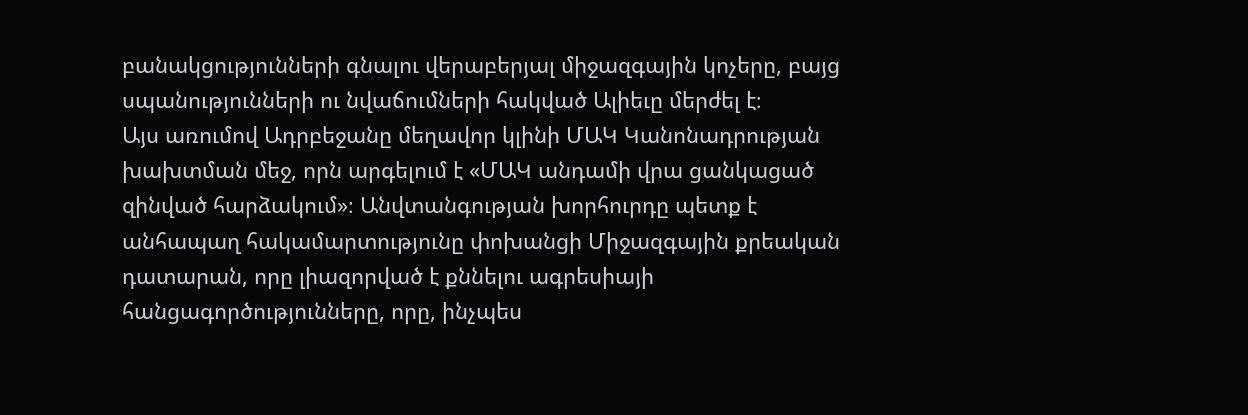բանակցությունների գնալու վերաբերյալ միջազգային կոչերը, բայց սպանությունների ու նվաճումների հակված Ալիեւը մերժել է։
Այս առումով Ադրբեջանը մեղավոր կլինի ՄԱԿ Կանոնադրության խախտման մեջ, որն արգելում է «ՄԱԿ անդամի վրա ցանկացած զինված հարձակում»։ Անվտանգության խորհուրդը պետք է անհապաղ հակամարտությունը փոխանցի Միջազգային քրեական դատարան, որը լիազորված է քննելու ագրեսիայի հանցագործությունները, որը, ինչպես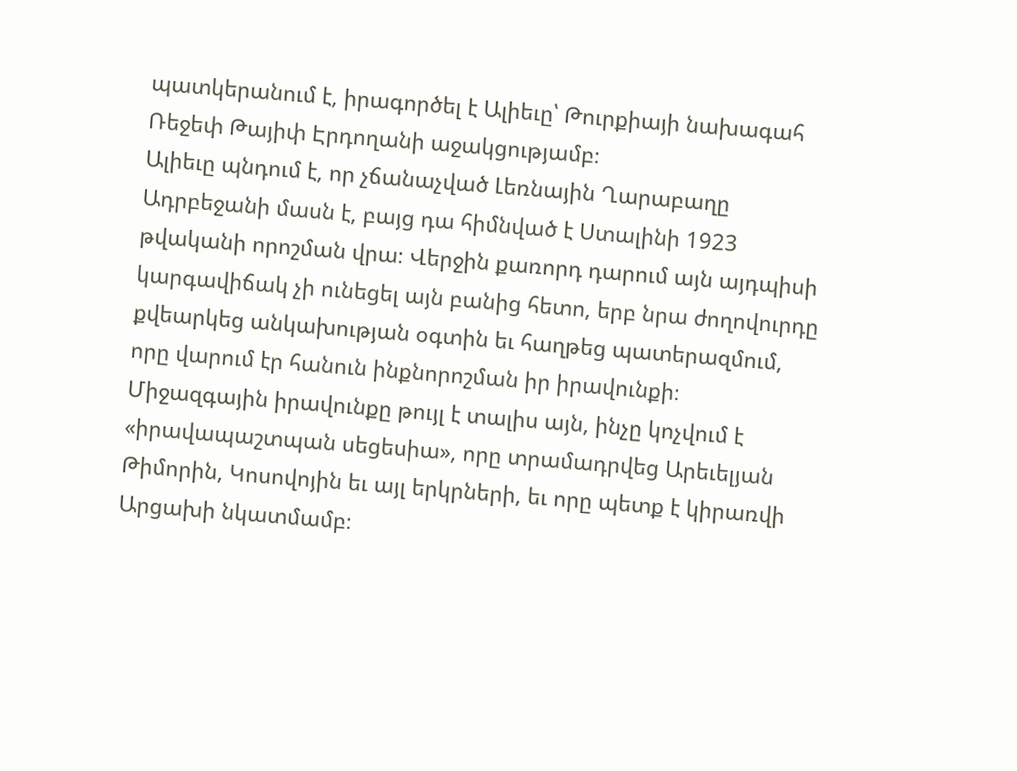պատկերանում է, իրագործել է Ալիեւը՝ Թուրքիայի նախագահ Ռեջեփ Թայիփ Էրդողանի աջակցությամբ։
Ալիեւը պնդում է, որ չճանաչված Լեռնային Ղարաբաղը Ադրբեջանի մասն է, բայց դա հիմնված է Ստալինի 1923 թվականի որոշման վրա։ Վերջին քառորդ դարում այն այդպիսի կարգավիճակ չի ունեցել այն բանից հետո, երբ նրա ժողովուրդը քվեարկեց անկախության օգտին եւ հաղթեց պատերազմում, որը վարում էր հանուն ինքնորոշման իր իրավունքի։
Միջազգային իրավունքը թույլ է տալիս այն, ինչը կոչվում է «իրավապաշտպան սեցեսիա», որը տրամադրվեց Արեւելյան Թիմորին, Կոսովոյին եւ այլ երկրների, եւ որը պետք է կիրառվի Արցախի նկատմամբ։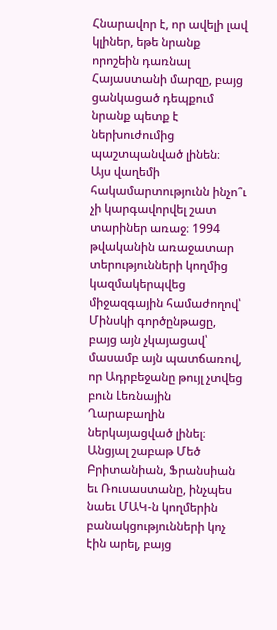Հնարավոր է, որ ավելի լավ կլիներ, եթե նրանք որոշեին դառնալ Հայաստանի մարզը, բայց ցանկացած դեպքում նրանք պետք է ներխուժումից պաշտպանված լինեն։
Այս վաղեմի հակամարտությունն ինչո՞ւ չի կարգավորվել շատ տարիներ առաջ։ 1994 թվականին առաջատար տերությունների կողմից կազմակերպվեց միջազգային համաժողով՝ Մինսկի գործընթացը, բայց այն չկայացավ՝ մասամբ այն պատճառով, որ Ադրբեջանը թույլ չտվեց բուն Լեռնային Ղարաբաղին ներկայացված լինել։ Անցյալ շաբաթ Մեծ Բրիտանիան, Ֆրանսիան եւ Ռուսաստանը, ինչպես նաեւ ՄԱԿ-ն կողմերին բանակցությունների կոչ էին արել, բայց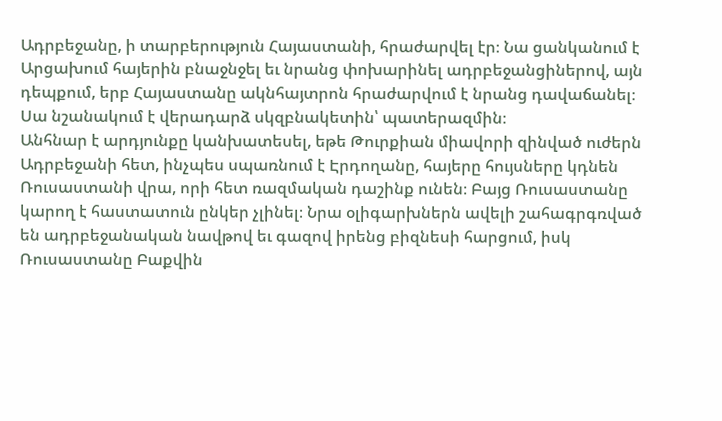Ադրբեջանը, ի տարբերություն Հայաստանի, հրաժարվել էր։ Նա ցանկանում է Արցախում հայերին բնաջնջել եւ նրանց փոխարինել ադրբեջանցիներով, այն դեպքում, երբ Հայաստանը ակնհայտրոն հրաժարվում է նրանց դավաճանել։ Սա նշանակում է վերադարձ սկզբնակետին՝ պատերազմին։
Անհնար է արդյունքը կանխատեսել, եթե Թուրքիան միավորի զինված ուժերն Ադրբեջանի հետ, ինչպես սպառնում է Էրդողանը, հայերը հույսները կդնեն Ռուսաստանի վրա, որի հետ ռազմական դաշինք ունեն։ Բայց Ռուսաստանը կարող է հաստատուն ընկեր չլինել։ Նրա օլիգարխներն ավելի շահագրգռված են ադրբեջանական նավթով եւ գազով իրենց բիզնեսի հարցում, իսկ Ռուսաստանը Բաքվին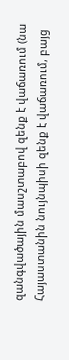զանգվածային մասշտաբով զենք է վաճառում (նա Հայաստանին նույնպիսի զենք է վաճառում, բայց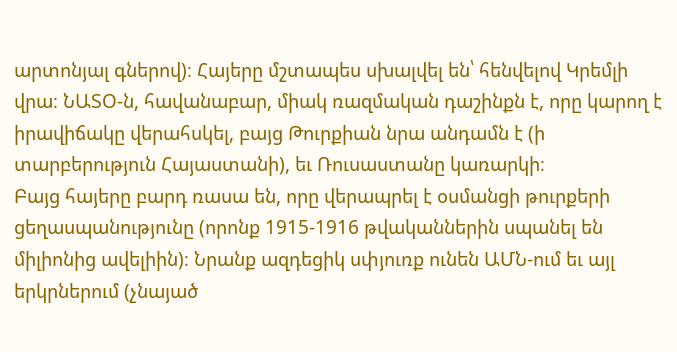արտոնյալ գներով)։ Հայերը մշտապես սխալվել են՝ հենվելով Կրեմլի վրա։ ՆԱՏՕ-ն, հավանաբար, միակ ռազմական դաշինքն է, որը կարող է իրավիճակը վերահսկել, բայց Թուրքիան նրա անդամն է (ի տարբերություն Հայաստանի), եւ Ռուսաստանը կառարկի։
Բայց հայերը բարդ ռասա են, որը վերապրել է օսմանցի թուրքերի ցեղասպանությունը (որոնք 1915-1916 թվականներին սպանել են միլիոնից ավելիին)։ Նրանք ազդեցիկ սփյուռք ունեն ԱՄՆ-ում եւ այլ երկրներում (չնայած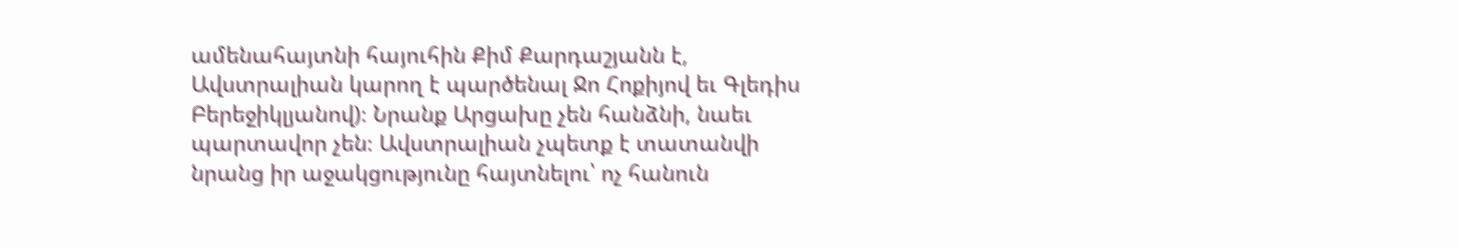ամենահայտնի հայուհին Քիմ Քարդաշյանն է, Ավստրալիան կարող է պարծենալ Ջո Հոքիյով եւ Գլեդիս Բերեջիկլյանով)։ Նրանք Արցախը չեն հանձնի, նաեւ պարտավոր չեն։ Ավստրալիան չպետք է տատանվի նրանց իր աջակցությունը հայտնելու՝ ոչ հանուն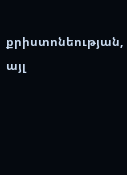քրիստոնեության, այլ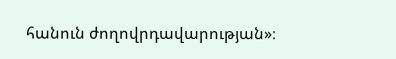հանուն ժողովրդավարության»։